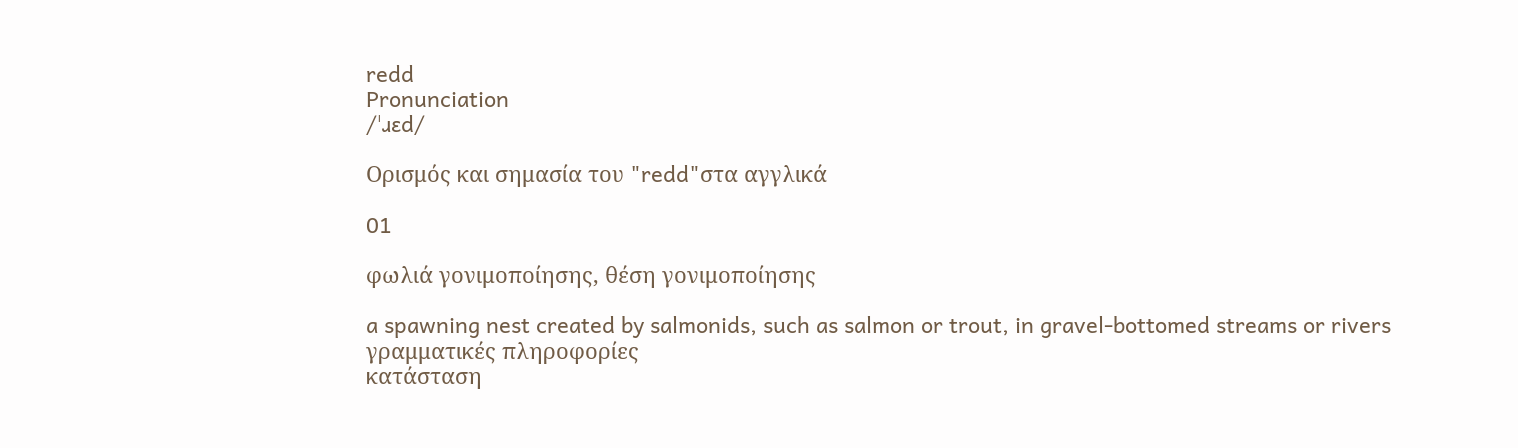redd
Pronunciation
/ˈɹɛd/

Ορισμός και σημασία του "redd"στα αγγλικά

01

φωλιά γονιμοποίησης, θέση γονιμοποίησης

a spawning nest created by salmonids, such as salmon or trout, in gravel-bottomed streams or rivers
γραμματικές πληροφορίες
κατάσταση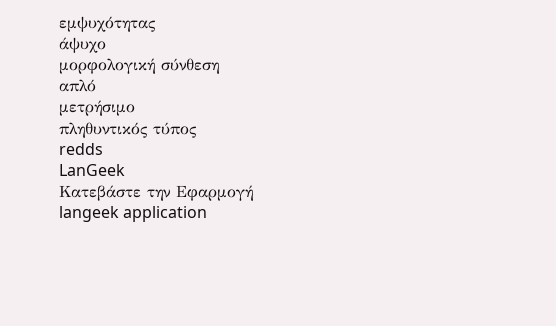εμψυχότητας
άψυχο
μορφολογική σύνθεση
απλό
μετρήσιμο
πληθυντικός τύπος
redds
LanGeek
Κατεβάστε την Εφαρμογή
langeek application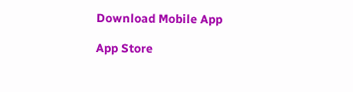Download Mobile App

App Store